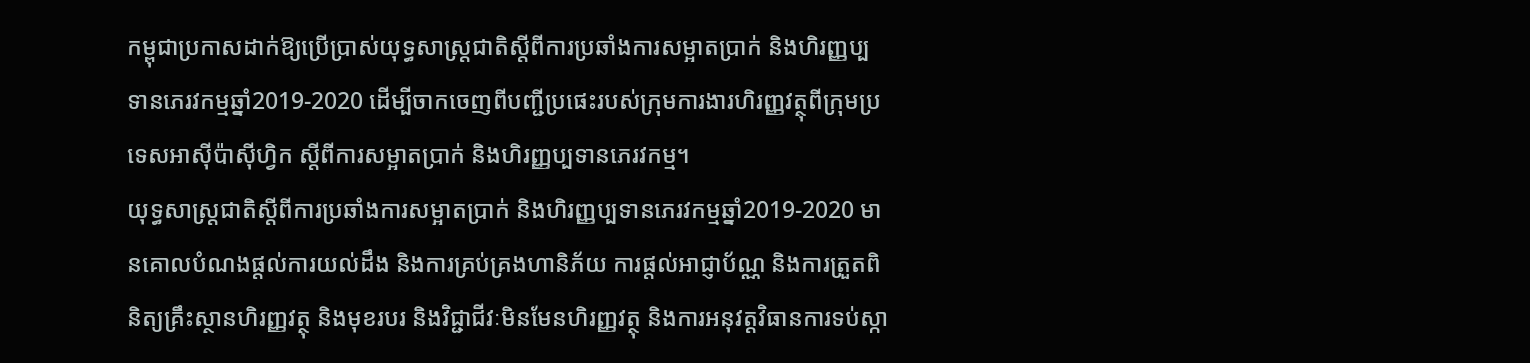កម្ពុជាប្រកាសដាក់ឱ្យប្រើប្រាស់យុទ្ធសាស្ត្រជាតិស្តីពីការប្រឆាំងការសម្អាតប្រាក់ និងហិរញ្ញប្បទានភេរវកម្មឆ្នាំ2019-2020 ដើម្បីចាកចេញពីបញ្ជីប្រផេះរបស់ក្រុមការងារហិរញ្ញវត្ថុពីក្រុមប្រទេសអាស៊ីប៉ាស៊ីហ្វិក ស្តីពីការសម្អាតប្រាក់ និងហិរញ្ញប្បទានភេរវកម្ម។
យុទ្ធសាស្ត្រជាតិស្តីពីការប្រឆាំងការសម្អាតប្រាក់ និងហិរញ្ញប្បទានភេរវកម្មឆ្នាំ2019-2020 មានគោលបំណងផ្តល់ការយល់ដឹង និងការគ្រប់គ្រងហានិភ័យ ការផ្តល់អាជ្ញាប័ណ្ណ និងការត្រួតពិនិត្យគ្រឹះស្ថានហិរញ្ញវត្ថុ និងមុខរបរ និងវិជ្ជាជីវៈមិនមែនហិរញ្ញវត្ថុ និងការអនុវត្តវិធានការទប់ស្កា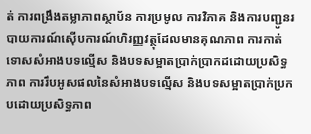ត់ ការពង្រឹងតម្លាភាពស្ថាប័ន ការប្រមូល ការវិភាគ និងការបញ្ជូនរបាយការណ៍ស៊ើបការណ៍ហិរញ្ញវត្ថុដែលមានគុណភាព ការកាត់ទោសសំអាងបទល្មើស និងបទសម្អាតប្រាក់ប្រាកដដោយប្រសិទ្ធភាព ការរឹបអូសផលនៃសំអាងបទល្មើស និងបទសម្អាតប្រាក់ប្រកបដោយប្រសិទ្ធភាព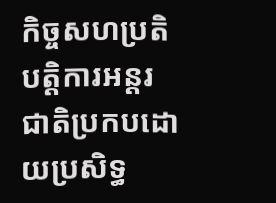កិច្ចសហប្រតិបត្តិការអន្តរជាតិប្រកបដោយប្រសិទ្ធ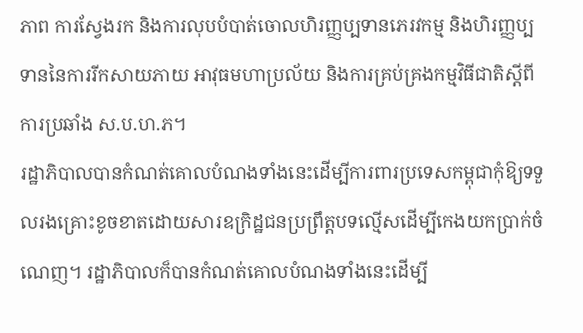ភាព ការស្វែងរក និងការលុបបំបាត់ចោលហិរញ្ញប្បទានភេរវកម្ម និងហិរញ្ញប្បទាននៃការរីកសាយភាយ អាវុធមហាប្រល័យ និងការគ្រប់គ្រងកម្មវិធីជាតិស្តីពីការប្រឆាំង ស.ប.ហ.ភ។
រដ្ឋាភិបាលបានកំណត់គោលបំណងទាំងនេះដើម្បីការពារប្រទេសកម្ពុជាកុំឱ្យទទួលរងគ្រោះខូចខាតដោយសារឧក្រិដ្ឋជនប្រព្រឹត្តបទល្មើសដើម្បីកេងយកប្រាក់ចំណេញ។ រដ្ឋាភិបាលក៏បានកំណត់គោលបំណងទាំងនេះដើម្បី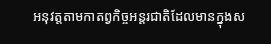អនុវត្តតាមកាតព្វកិច្ចអន្តរជាតិដែលមានក្នុងស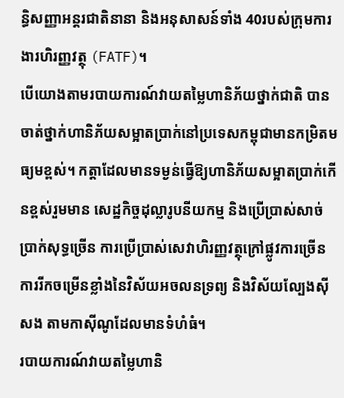ន្ធិសញ្ញាអន្តរជាតិនានា និងអនុសាសន៍ទាំង 40របស់ក្រុមការងារហិរញ្ញវត្ថុ (FATF)។
បើយោងតាមរបាយការណ៍វាយតម្លៃហានិភ័យថ្នាក់ជាតិ បានចាត់ថ្នាក់ហានិភ័យសម្អាតប្រាក់នៅប្រទេសកម្ពុជាមានកម្រិតមធ្យមខ្ពស់។ កត្តាដែលមានទម្ងន់ធ្វើឱ្យហានិភ័យសម្អាតប្រាក់កើនខ្ពស់រួមមាន សេដ្ឋកិច្ចដុល្លារូបនីយកម្ម និងប្រើប្រាស់សាច់ប្រាក់សុទ្ធច្រើន ការប្រើប្រាស់សេវាហិរញ្ញវត្ថុក្រៅផ្លូវការច្រើន ការរីកចម្រើនខ្លាំងនៃវិស័យអចលនទ្រព្យ និងវិស័យល្បែងស៊ីសង តាមកាស៊ីណូដែលមានទំហំធំ។
របាយការណ៍វាយតម្លៃហានិ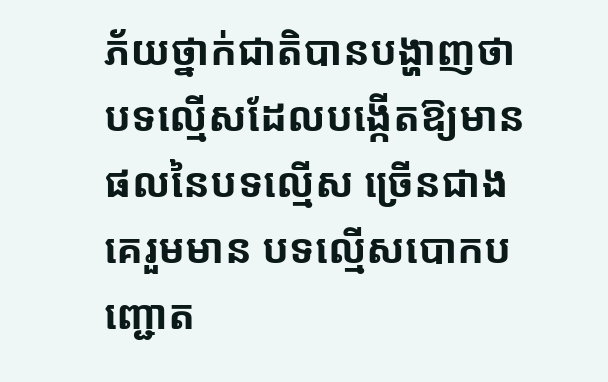ភ័យថ្នាក់ជាតិបានបង្ហាញថា បទល្មើសដែលបង្កើតឱ្យមានផលនៃបទល្មើស ច្រើនជាងគេរួមមាន បទល្មើសបោកបញ្ជោត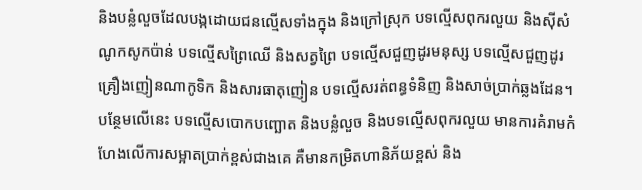និងបន្លំលួចដែលបង្កដោយជនល្មើសទាំងក្នុង និងក្រៅស្រុក បទល្មើសពុករលួយ និងស៊ីសំណូកសូកប៉ាន់ បទល្មើសព្រៃឈើ និងសត្វព្រៃ បទល្មើសជួញដូរមនុស្ស បទល្មើសជួញដូរគ្រឿងញៀនណាកូទិក និងសារធាតុញៀន បទល្មើសរត់ពន្ធទំនិញ និងសាច់ប្រាក់ឆ្លងដែន។
បន្ថែមលើនេះ បទល្មើសបោកបញ្ឆោត និងបន្លំលួច និងបទល្មើសពុករលួយ មានការគំរាមកំហែងលើការសម្អាតប្រាក់ខ្ពស់ជាងគេ គឺមានកម្រិតហានិភ័យខ្ពស់ និង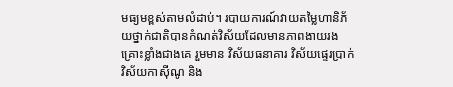មធ្យមខ្ពស់តាមលំដាប់។ របាយការណ៍វាយតម្លៃហានិភ័យថ្នាក់ជាតិបានកំណត់វិស័យដែលមានភាពងាយរងគ្រោះខ្លាំងជាងគេ រួមមាន វិស័យធនាគារ វិស័យផ្ទេរប្រាក់ វិស័យកាស៊ីណូ និង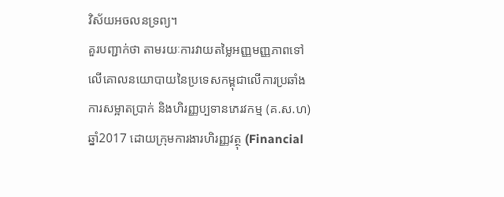វិស័យអចលនទ្រព្យ។
គួរបញ្ជាក់ថា តាមរយៈការវាយតម្លៃអញ្ញមញ្ញភាពទៅលើគោលនយោបាយនៃប្រទេសកម្ពុជាលើការប្រឆាំងការសម្អាតប្រាក់ និងហិរញ្ញប្បទានភេរវកម្ម (គ.ស.ហ) ឆ្នាំ2017 ដោយក្រុមការងារហិរញ្ញវត្ថុ (Financial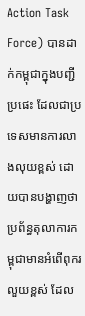Action Task Force) បានដាក់កម្ពុជាក្នុងបញ្ជីប្រផេះ ដែលជាប្រទេសមានការលាងលុយខ្ពស់ ដោយបានបង្ហាញថា ប្រព័ន្ធតុលាការកម្ពុជាមានអំពើពុករលួយខ្ពស់ ដែល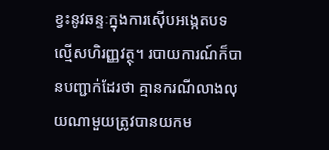ខ្វះនូវឆន្ទៈក្នុងការស៊ើបអង្កេតបទល្មើសហិរញ្ញវត្ថុ។ របាយការណ៍ក៏បានបញ្ជាក់ដែរថា គ្មានករណីលាងលុយណាមួយត្រូវបានយកម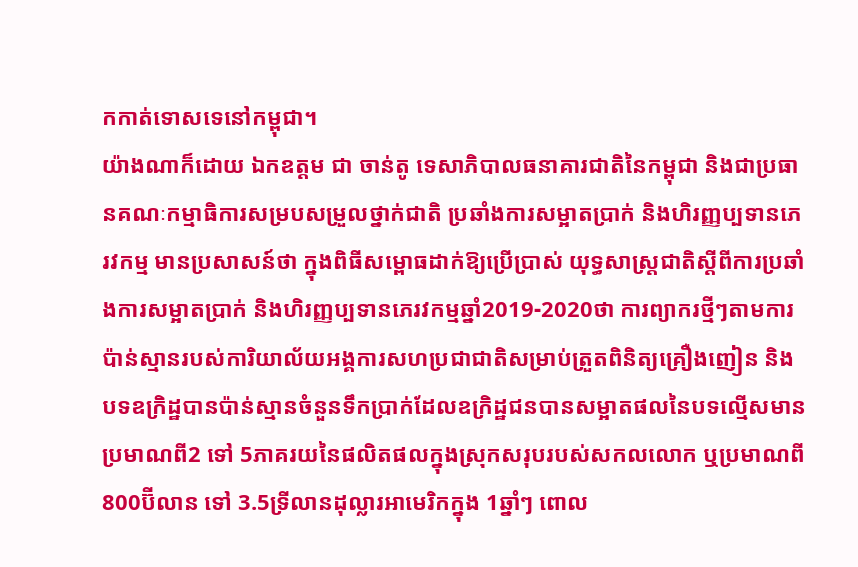កកាត់ទោសទេនៅកម្ពុជា។
យ៉ាងណាក៏ដោយ ឯកឧត្តម ជា ចាន់តូ ទេសាភិបាលធនាគារជាតិនៃកម្ពុជា និងជាប្រធានគណៈកម្មាធិការសម្របសម្រួលថ្នាក់ជាតិ ប្រឆាំងការសម្អាតប្រាក់ និងហិរញ្ញប្បទានភេរវកម្ម មានប្រសាសន៍ថា ក្នុងពិធីសម្ពោធដាក់ឱ្យប្រើប្រាស់ យុទ្ធសាស្ត្រជាតិស្តីពីការប្រឆាំងការសម្អាតប្រាក់ និងហិរញ្ញប្បទានភេរវកម្មឆ្នាំ2019-2020ថា ការព្យាករថ្មីៗតាមការប៉ាន់ស្មានរបស់ការិយាល័យអង្គការសហប្រជាជាតិសម្រាប់ត្រួតពិនិត្យគ្រឿងញៀន និងបទឧក្រិដ្ឋបានប៉ាន់ស្មានចំនួនទឹកប្រាក់ដែលឧក្រិដ្ឋជនបានសម្អាតផលនៃបទល្មើសមានប្រមាណពី2 ទៅ 5ភាគរយនៃផលិតផលក្នុងស្រុកសរុបរបស់សកលលោក ឬប្រមាណពី 800ប៊ីលាន ទៅ 3.5ទ្រីលានដុល្លារអាមេរិកក្នុង 1ឆ្នាំៗ ពោល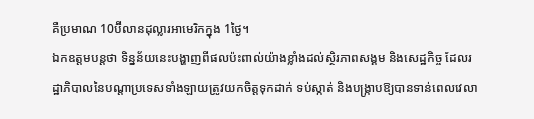គឺប្រមាណ 10ប៊ីលានដុល្លារអាមេរិកក្នុង 1ថ្ងៃ។
ឯកឧត្ដមបន្តថា ទិន្នន័យនេះបង្ហាញពីផលប៉ះពាល់យ៉ាងខ្លាំងដល់ស្ថិរភាពសង្គម និងសេដ្ឋកិច្ច ដែលរដ្ឋាភិបាលនៃបណ្តាប្រទេសទាំងឡាយត្រូវយកចិត្តទុកដាក់ ទប់ស្កាត់ និងបង្ក្រាបឱ្យបានទាន់ពេលវេលា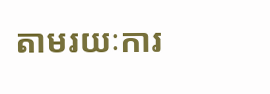តាមរយៈការ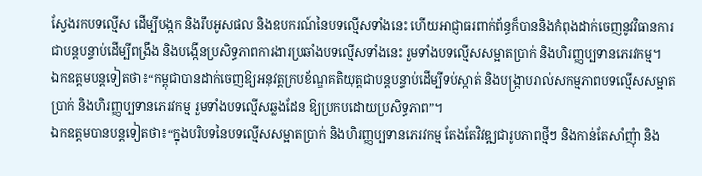ស្វែងរកបទល្មើស ដើម្បីបង្កក និងរឹបអូសផល និងឧបករណ៍នៃបទល្មើសទាំងនេះ ហើយអាជ្ញាធរពាក់ព័ន្ធក៏បាននិងកំពុងដាក់ចេញនូវវិធានការជាបន្តបន្ទាប់ដើម្បីពង្រឹង និងបង្កើនប្រសិទ្ធភាពការងារប្រឆាំងបទល្មើសទាំងនេះ រួមទាំងបទល្មើសសម្អាតប្រាក់ និងហិរញ្ញប្បទានភេរវកម្ម។
ឯកឧត្តមបន្តទៀតថា៖“កម្ពុជាបានដាក់ចេញឱ្យអនុវត្តក្របខ័ណ្ឌគតិយុត្តជាបន្តបន្ទាប់ដើម្បីទប់ស្កាត់ និងបង្ក្រាបរាល់សកម្មភាពបទល្មើសសម្អាតប្រាក់ និងហិរញ្ញប្បទានភេរវកម្ម រួមទាំងបទល្មើសឆ្លងដែន ឱ្យប្រកបដោយប្រសិទ្ធភាព”។
ឯកឧត្ដមបានបន្តទៀតថា៖“ក្នុងបរិបទនៃបទល្មើសសម្អាតប្រាក់ និងហិរញ្ញប្បទានភេរវកម្ម តែងតែវិវឌ្ឍជារូបភាពថ្មីៗ និងកាន់តែសាំញុំា និង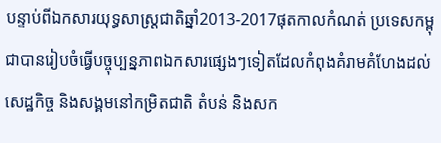បន្ទាប់ពីឯកសារយុទ្ធសាស្ត្រជាតិឆ្នាំ2013-2017ផុតកាលកំណត់ ប្រទេសកម្ពុជាបានរៀបចំធ្វើបច្ចុប្បន្នភាពឯកសារផ្សេងៗទៀតដែលកំពុងគំរាមគំហែងដល់សេដ្ឋកិច្ច និងសង្គមនៅកម្រិតជាតិ តំបន់ និងសក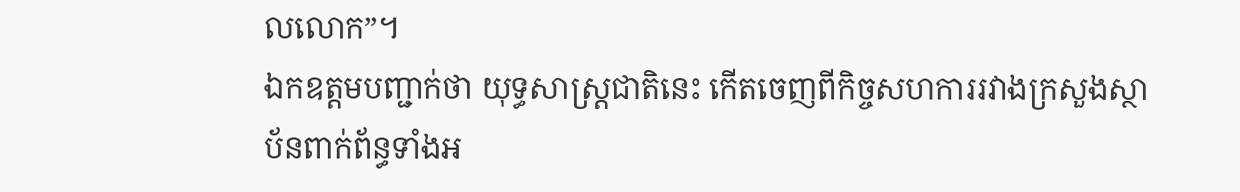លលោក”។
ឯកឧត្ដមបញ្ជាក់ថា យុទ្ធសាស្ត្រជាតិនេះ កើតចេញពីកិច្ចសហការរវាងក្រសួងស្ថាប័នពាក់ព័ន្ធទាំងអ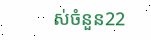ស់ចំនួន22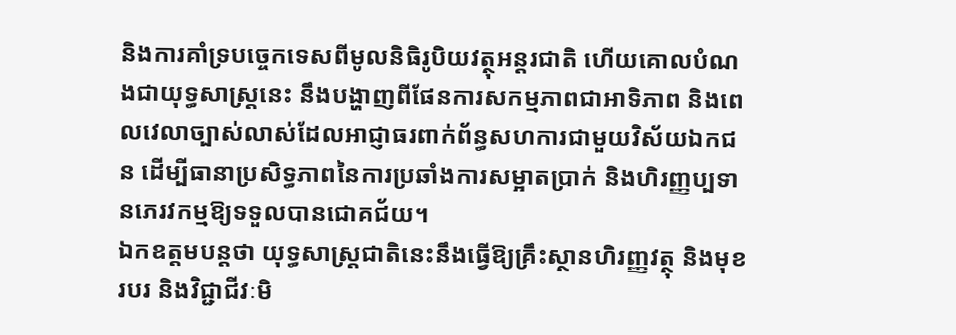និងការគាំទ្របច្ចេកទេសពីមូលនិធិរូបិយវត្ថុអន្តរជាតិ ហើយគោលបំណងជាយុទ្ធសាស្ត្រនេះ នឹងបង្ហាញពីផែនការសកម្មភាពជាអាទិភាព និងពេលវេលាច្បាស់លាស់ដែលអាជ្ញាធរពាក់ព័ន្ធសហការជាមួយវិស័យឯកជន ដើម្បីធានាប្រសិទ្ធភាពនៃការប្រឆាំងការសម្អាតប្រាក់ និងហិរញ្ញប្បទានភេរវកម្មឱ្យទទួលបានជោគជ័យ។
ឯកឧត្ដមបន្តថា យុទ្ធសាស្ត្រជាតិនេះនឹងធ្វើឱ្យគ្រឹះស្ថានហិរញ្ញវត្ថុ និងមុខរបរ និងវិជ្ជាជីវៈមិ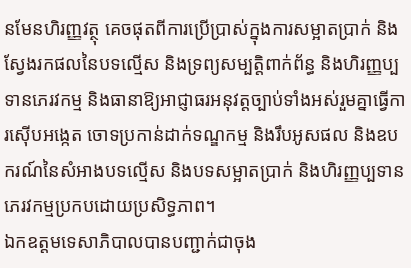នមែនហិរញ្ញវត្ថុ គេចផុតពីការប្រើប្រាស់ក្នុងការសម្អាតប្រាក់ និងស្វែងរកផលនៃបទល្មើស និងទ្រព្យសម្បត្តិពាក់ព័ន្ធ និងហិរញ្ញប្បទានភេរវកម្ម និងធានាឱ្យអាជ្ញាធរអនុវត្តច្បាប់ទាំងអស់រួមគ្នាធ្វើការស៊ើបអង្កេត ចោទប្រកាន់ដាក់ទណ្ឌកម្ម និងរឹបអូសផល និងឧបករណ៍នៃសំអាងបទល្មើស និងបទសម្អាតប្រាក់ និងហិរញ្ញប្បទានភេរវកម្មប្រកបដោយប្រសិទ្ធភាព។
ឯកឧត្តមទេសាភិបាលបានបញ្ជាក់ជាចុង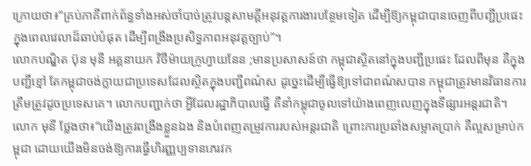ក្រោយថា៖“គ្រប់ភាគីពាក់ព័ន្ធទាំងអស់ចាំបាច់ត្រូវបន្តសាមគ្គីអនុវត្តការងារបន្ថែមទៀត ដើម្បីឱ្យកម្ពុជាបានចេញពីបញ្ជីប្រផេះក្នុងពេលវេលាដ៏ឆាប់បំផុត ដើម្បីពង្រឹងប្រសិទ្ធភាពអនុវត្តច្បាប់”។
លោកបណ្ឌិត ប៊ុន មុនី អគ្គនាយក វិថីម៉ាយក្រូហ្វាយនែន ;មានប្រសាសន៍ថា កម្ពុជាស្ថិតនៅក្នុងបញ្ជីប្រផេះ ដែលពីមុន គឺក្នុងបញ្ជីខ្មៅ តែកម្ពុជាចង់ក្លាយជាប្រទេសដែលស្ថិតក្នុងបញ្ជីពណ៌ស ដូច្នេះដើម្បីធ្វើឱ្យទៅជាពណ៌សបាន កម្ពុជាត្រូវមានវិធានការត្រឹមត្រូវដូចប្រទេសគេ។ លោកបញ្ជាក់ថា អ្វីដែលរដ្ឋាភិបាលធ្វើ គឺនាំកម្ពុជាចូលទៅយ៉ាងពេញលេញក្នុងទីផ្សារអន្តរជាតិ។
លោក មុនី ថ្លែងថា៖“យើងត្រូវពង្រឹងខ្លួនឯង និងបំពេញតម្រូវការរបស់អន្តរជាតិ ព្រោះការប្រឆាំងសម្អាតប្រាក់ គឺល្អសម្រាប់កម្ពុជា ដោយយើងមិនចង់ឱ្យការធ្វើហិរញ្ញប្បទានភេរវក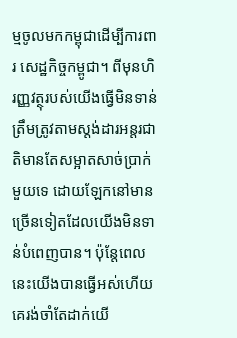ម្មចូលមកកម្ពុជាដើម្បីការពារ សេដ្ឋកិច្ចកម្ពូជា។ ពីមុនហិរញ្ញវត្ថុរបស់យើងធ្វើមិនទាន់ត្រឹមត្រូវតាមស្តង់ដារអន្តរជាតិមានតែសម្អាតសាច់ប្រាក់មួយទេ ដោយឡែកនៅមានច្រើនទៀតដែលយើងមិនទាន់បំពេញបាន។ ប៉ុន្តែពេលនេះយើងបានធ្វើអស់ហើយ គេរង់ចាំតែដាក់យើ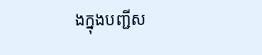ងក្នុងបញ្ជីស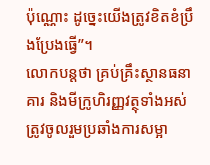ប៉ុណ្ណោះ ដូច្នេះយើងត្រូវខិតខំប្រឹងប្រែងធ្វើ”។
លោកបន្តថា គ្រប់គ្រឹះស្ថានធនាគារ និងមីក្រូហិរញ្ញវត្ថុទាំងអស់ត្រូវចូលរួមប្រឆាំងការសម្អា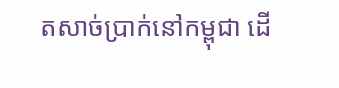តសាច់ប្រាក់នៅកម្ពុជា ដើ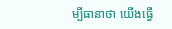ម្បីធានាថា យើងធ្វើ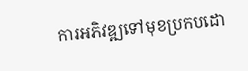ការអភិវឌ្ឍទៅមុខប្រកបដោ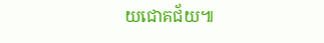យជោគជ័យ៕